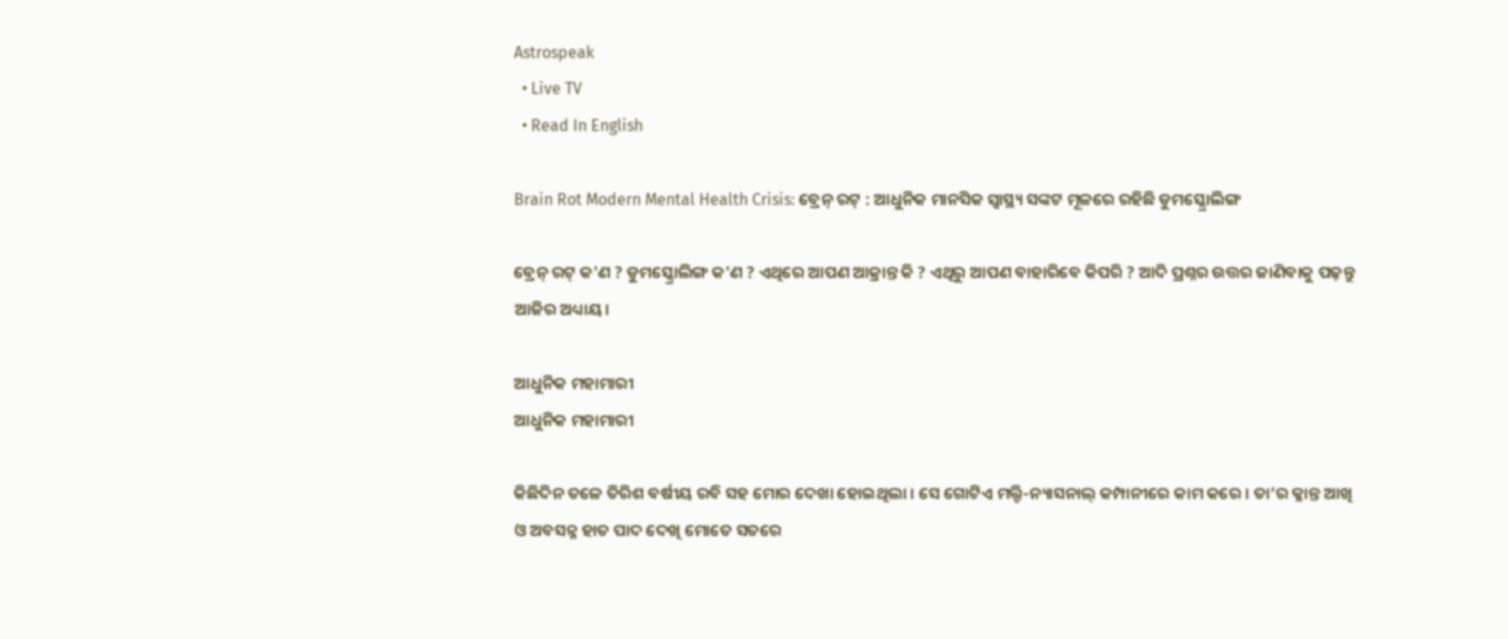Astrospeak
  • Live TV
  • Read In English

Brain Rot Modern Mental Health Crisis: ବ୍ରେନ୍ ରଟ୍ : ଆଧୁନିକ ମାନସିକ ସ୍ୱାସ୍ଥ୍ୟ ସଙ୍କଟ ମୂଳରେ ରହିଛି ଡୁମସ୍କ୍ରୋଲିଙ୍ଗ

ବ୍ରେନ୍ ରଟ୍ କ'ଣ ? ଡୁମସ୍କ୍ରୋଲିଙ୍ଗ କ'ଣ ? ଏଥିରେ ଆପଣ ଆକ୍ରାନ୍ତ କି ? ଏଥିରୁ ଆପଣ ବାହାରିବେ କିପରି ? ଆଦି ପ୍ରଶ୍ନର ଉତ୍ତର ଜାଣିବାକୁ ପଢ଼ନ୍ତୁ ଆଜିର ଅଧ୍ୟାୟ।

ଆଧୁନିକ ମହାମାରୀ
ଆଧୁନିକ ମହାମାରୀ

କିଛିଦିନ ତଳେ ତିରିଶ ବର୍ଷୀୟ ରବି ସହ ମୋର ଦେଖା ହୋଇଥିଲା । ସେ ଗୋଟିଏ ମଲ୍ଟି-ନ୍ୟାସନାଲ୍ କମ୍ପାନୀରେ କାମ କରେ । ତା’ର କ୍ଳାନ୍ତ ଆଖି ଓ ଅବସନ୍ନ ହାତ ପାଦ ଦେଖି ମୋତେ ସତରେ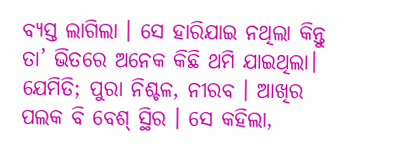ବ୍ୟସ୍ତ ଲାଗିଲା । ସେ ହାରିଯାଇ ନଥିଲା କିନ୍ତୁ ତା’ ଭିତରେ ଅନେକ କିଛି ଥମି ଯାଇଥିଲା। ଯେମିତି; ପୁରା ନିଶ୍ଚଳ, ନୀରବ । ଆଖିର ପଲକ ବି ବେଶ୍ ସ୍ଥିର । ସେ କହିଲା,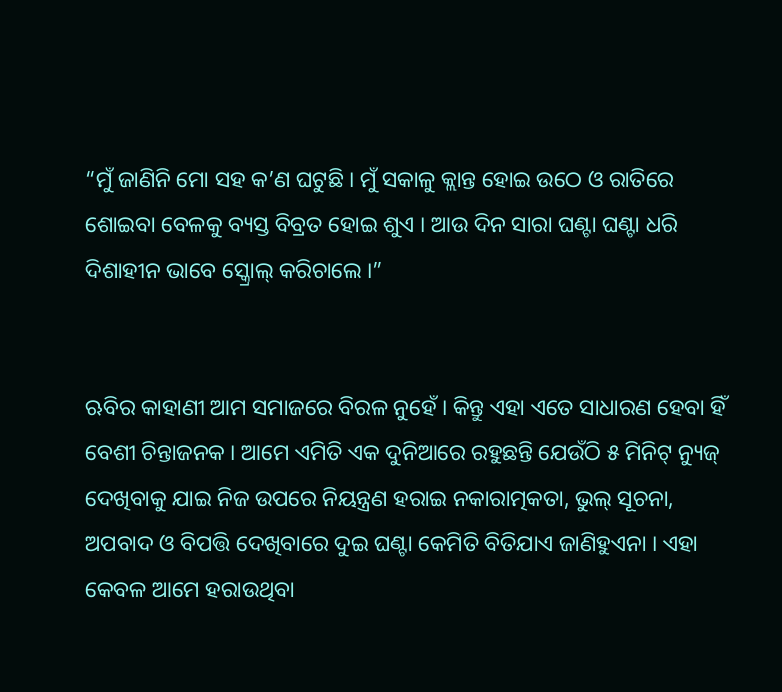“ମୁଁ ଜାଣିନି ମୋ ସହ କ’ଣ ଘଟୁଛି । ମୁଁ ସକାଳୁ କ୍ଲାନ୍ତ ହୋଇ ଉଠେ ଓ ରାତିରେ ଶୋଇବା ବେଳକୁ ବ୍ୟସ୍ତ ବିବ୍ରତ ହୋଇ ଶୁଏ । ଆଉ ଦିନ ସାରା ଘଣ୍ଟା ଘଣ୍ଟା ଧରି ଦିଶାହୀନ ଭାବେ ସ୍କ୍ରୋଲ୍ କରିଚାଲେ ।”


ଋବିର କାହାଣୀ ଆମ ସମାଜରେ ବିରଳ ନୁହେଁ । କିନ୍ତୁ ଏହା ଏତେ ସାଧାରଣ ହେବା ହିଁ ବେଶୀ ଚିନ୍ତାଜନକ । ଆମେ ଏମିତି ଏକ ଦୁନିଆରେ ରହୁଛନ୍ତି ଯେଉଁଠି ୫ ମିନିଟ୍ ନ୍ୟୁଜ୍ ଦେଖିବାକୁ ଯାଇ ନିଜ ଉପରେ ନିୟନ୍ତ୍ରଣ ହରାଇ ନକାରାତ୍ମକତା, ଭୁଲ୍ ସୂଚନା, ଅପବାଦ ଓ ବିପତ୍ତି ଦେଖିବାରେ ଦୁଇ ଘଣ୍ଟା କେମିତି ବିତିଯାଏ ଜାଣିହୁଏନା । ଏହା କେବଳ ଆମେ ହରାଉଥିବା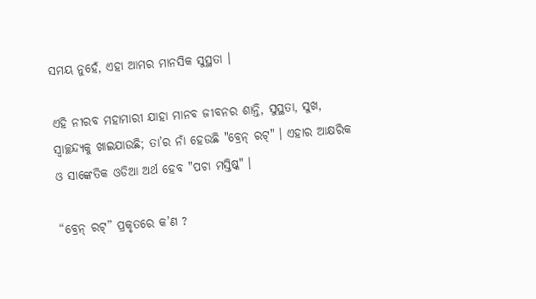ସମୟ ନୁହେଁ, ଏହା ଆମର ମାନସିକ ସୁସ୍ଥତା ।

ଏହି ନୀରବ ମହାମାରୀ ଯାହା ମାନବ ଜୀବନର ଶାନ୍ତି, ସୁସ୍ଥତା, ସୁଖ, ସ୍ୱାଚ୍ଛନ୍ଦ୍ୟକୁ ଖାଇଯାଉଛି; ତା’ର ନାଁ ହେଉଛି "ବ୍ରେନ୍ ରଟ୍" । ଏହାର ଆକ୍ଷରିକ ଓ ସାଙ୍କେତିକ ଓଡିଆ ଅର୍ଥ ହେବ "ପଚା ମସ୍ତିଷ୍କ" ।

“ବ୍ରେନ୍ ରଟ୍” ପ୍ରକୃତରେ କ’ଣ ?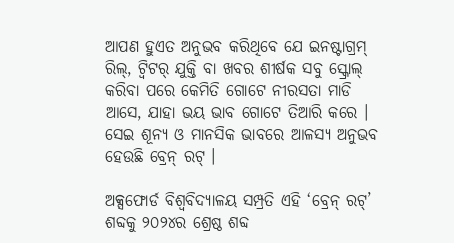ଆପଣ ହୁଏତ ଅନୁଭବ କରିଥିବେ ଯେ ଇନଷ୍ଟାଗ୍ରମ୍ ରିଲ୍, ଟ୍ୱିଟର୍ ଯୁକ୍ତି ବା ଖବର ଶୀର୍ଷକ ସବୁ ସ୍କ୍ରୋଲ୍ କରିବା ପରେ କେମିତି ଗୋଟେ ନୀରସତା ମାଡି ଆସେ, ଯାହା ଭୟ ଭାବ ଗୋଟେ ତିଆରି କରେ । ସେଇ ଶୂନ୍ୟ ଓ ମାନସିକ ଭାବରେ ଆଳସ୍ୟ ଅନୁଭବ ହେଉଛି ବ୍ରେନ୍ ରଟ୍ ।

ଅକ୍ସଫୋର୍ଡ ବିଶ୍ୱବିଦ୍ୟାଳୟ ସମ୍ପ୍ରତି ଏହି ‘ବ୍ରେନ୍ ରଟ୍’ ଶବ୍ଦକୁ ୨୦୨୪ର ଶ୍ରେଷ୍ଠ ଶବ୍ଦ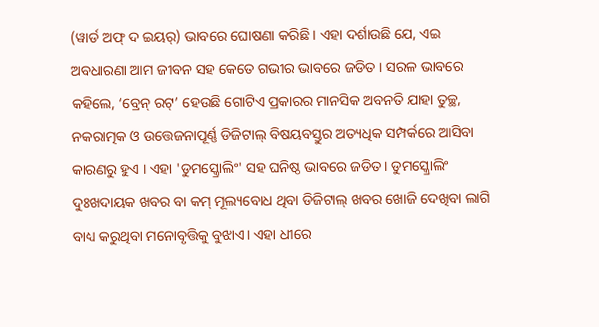(ୱାର୍ଡ ଅଫ୍ ଦ ଇୟର୍) ଭାବରେ ଘୋଷଣା କରିଛି । ଏହା ଦର୍ଶାଉଛି ଯେ, ଏଇ ଅବଧାରଣା ଆମ ଜୀବନ ସହ କେତେ ଗଭୀର ଭାବରେ ଜଡିତ । ସରଳ ଭାବରେ କହିଲେ, ‘ବ୍ରେନ୍ ରଟ୍’ ହେଉଛି ଗୋଟିଏ ପ୍ରକାରର ମାନସିକ ଅବନତି ଯାହା ତୁଚ୍ଛ, ନକରାତ୍ମକ ଓ ଉତ୍ତେଜନାପୂର୍ଣ୍ଣ ଡିଜିଟାଲ୍ ବିଷୟବସ୍ତୁର ଅତ୍ୟଧିକ ସମ୍ପର୍କରେ ଆସିବା କାରଣରୁ ହୁଏ । ଏହା 'ଡୁମସ୍କ୍ରୋଲିଂ' ସହ ଘନିଷ୍ଠ ଭାବରେ ଜଡିତ। ଡୁମସ୍କ୍ରୋଲିଂ ଦୁଃଖଦାୟକ ଖବର ବା କମ୍ ମୂଲ୍ୟବୋଧ ଥିବା ଡିଜିଟାଲ୍ ଖବର ଖୋଜି ଦେଖିବା ଲାଗି ବାଧ୍ୟ କରୁଥିବା ମନୋବୃତ୍ତିକୁ ବୁଝାଏ। ଏହା ଧୀରେ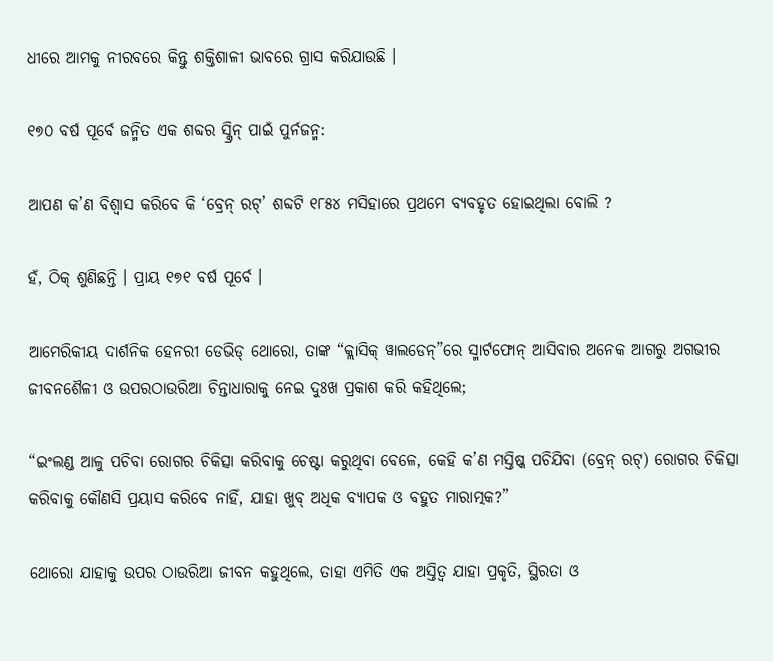ଧୀରେ ଆମକୁ ନୀରବରେ କିନ୍ତୁ ଶକ୍ତିଶାଳୀ ଭାବରେ ଗ୍ରାସ କରିଯାଉଛି ।

୧୭୦ ବର୍ଷ ପୂର୍ବେ ଜନ୍ମିତ ଏକ ଶବ୍ଦର ସ୍କ୍ରିନ୍ ପାଇଁ ପୁର୍ନଜନ୍ମ:

ଆପଣ କ’ଣ ବିଶ୍ୱାସ କରିବେ କି ‘ବ୍ରେନ୍ ରଟ୍’ ଶବ୍ଦଟି ୧୮୫୪ ମସିହାରେ ପ୍ରଥମେ ବ୍ୟବହୃତ ହୋଇଥିଲା ବୋଲି ?

ହଁ, ଠିକ୍ ଶୁଣିଛନ୍ତି । ପ୍ରାୟ ୧୭୧ ବର୍ଷ ପୂର୍ବେ ।

ଆମେରିକୀୟ ଦାର୍ଶନିକ ହେନରୀ ଡେଭିଡ୍ ଥୋରୋ, ତାଙ୍କ “କ୍ଲାସିକ୍ ୱାଲଡେନ୍”ରେ ସ୍ମାର୍ଟଫୋନ୍ ଆସିବାର ଅନେକ ଆଗରୁ ଅଗଭୀର ଜୀବନଶୈଳୀ ଓ ଉପରଠାଉରିଆ ଚିନ୍ତାଧାରାକୁ ନେଇ ଦୁଃଖ ପ୍ରକାଶ କରି କହିଥିଲେ;

“ଇଂଲଣ୍ଡ ଆଳୁ ପଚିବା ରୋଗର ଚିକିତ୍ସା କରିବାକୁ ଚେଷ୍ଟା କରୁଥିବା ବେଳେ, କେହି କ’ଣ ମସ୍ତିଷ୍କ ପଚିଯିବା (ବ୍ରେନ୍ ରଟ୍) ରୋଗର ଚିକିତ୍ସା କରିବାକୁ କୌଣସି ପ୍ରୟାସ କରିବେ ନାହିଁ, ଯାହା ଖୁବ୍ ଅଧିକ ବ୍ୟାପକ ଓ ବହୁତ ମାରାତ୍ମକ?”

ଥୋରୋ ଯାହାକୁ ଉପର ଠାଉରିଆ ଜୀବନ କହୁଥିଲେ, ତାହା ଏମିତି ଏକ ଅସ୍ତିତ୍ୱ ଯାହା ପ୍ରକୃତି, ସ୍ଥିରତା ଓ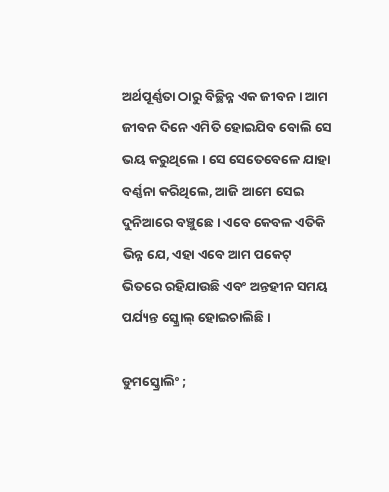ଅର୍ଥପୂର୍ଣ୍ଣତା ଠାରୁ ବିଚ୍ଛିନ୍ନ ଏକ ଜୀବନ । ଆମ ଜୀବନ ଦିନେ ଏମିତି ହୋଇଯିବ ବୋଲି ସେ ଭୟ କରୁଥିଲେ । ସେ ସେତେବେଳେ ଯାହା ବର୍ଣ୍ଣନା କରିଥିଲେ, ଆଜି ଆମେ ସେଇ ଦୁନିଆରେ ବଞ୍ଚୁଛେ । ଏବେ କେବଳ ଏତିକି ଭିନ୍ନ ଯେ, ଏହା ଏବେ ଆମ ପକେଟ୍ ଭିତରେ ରହିଯାଉଛି ଏବଂ ଅନ୍ତହୀନ ସମୟ ପର୍ଯ୍ୟନ୍ତ ସ୍କ୍ରୋଲ୍ ହୋଇଚାଲିଛି ।

ଡୁମସ୍କ୍ରୋଲିଂ ;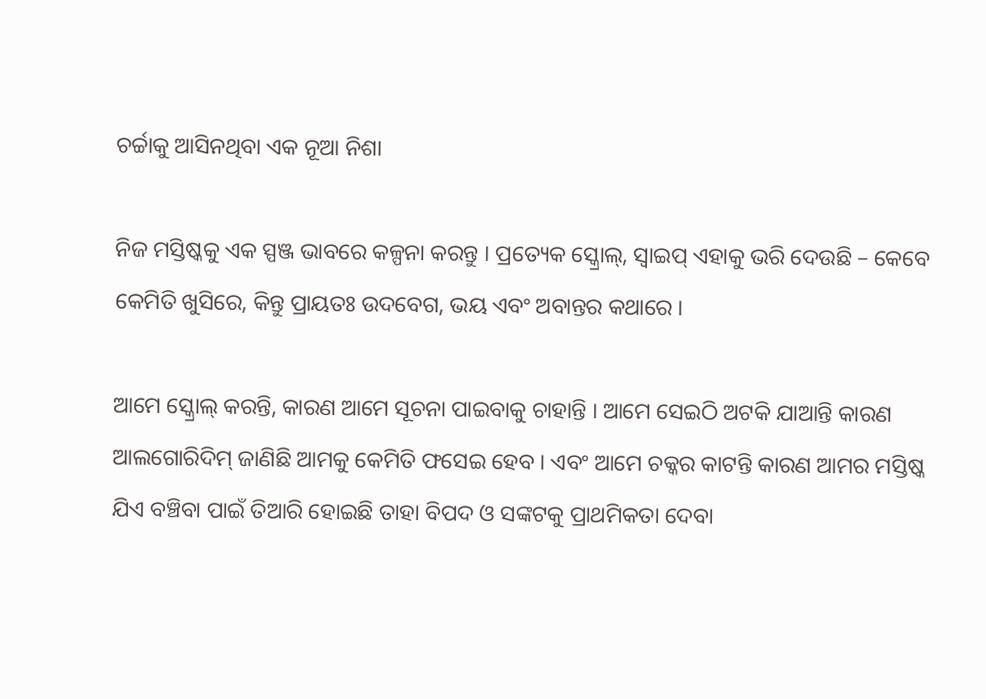ଚର୍ଚ୍ଚାକୁ ଆସିନଥିବା ଏକ ନୂଆ ନିଶା

ନିଜ ମସ୍ତିଷ୍କକୁ ଏକ ସ୍ପଞ୍ଜ ଭାବରେ କଳ୍ପନା କରନ୍ତୁ । ପ୍ରତ୍ୟେକ ସ୍କ୍ରୋଲ୍, ସ୍ୱାଇପ୍ ଏହାକୁ ଭରି ଦେଉଛି – କେବେ କେମିତି ଖୁସିରେ, କିନ୍ତୁ ପ୍ରାୟତଃ ଉଦବେଗ, ଭୟ ଏବଂ ଅବାନ୍ତର କଥାରେ ।

ଆମେ ସ୍କ୍ରୋଲ୍ କରନ୍ତି, କାରଣ ଆମେ ସୂଚନା ପାଇବାକୁ ଚାହାନ୍ତି । ଆମେ ସେଇଠି ଅଟକି ଯାଆନ୍ତି କାରଣ ଆଲଗୋରିଦିମ୍ ଜାଣିଛି ଆମକୁ କେମିତି ଫସେଇ ହେବ । ଏବଂ ଆମେ ଚକ୍କର କାଟନ୍ତି କାରଣ ଆମର ମସ୍ତିଷ୍କ ଯିଏ ବଞ୍ଚିବା ପାଇଁ ତିଆରି ହୋଇଛି ତାହା ବିପଦ ଓ ସଙ୍କଟକୁ ପ୍ରାଥମିକତା ଦେବା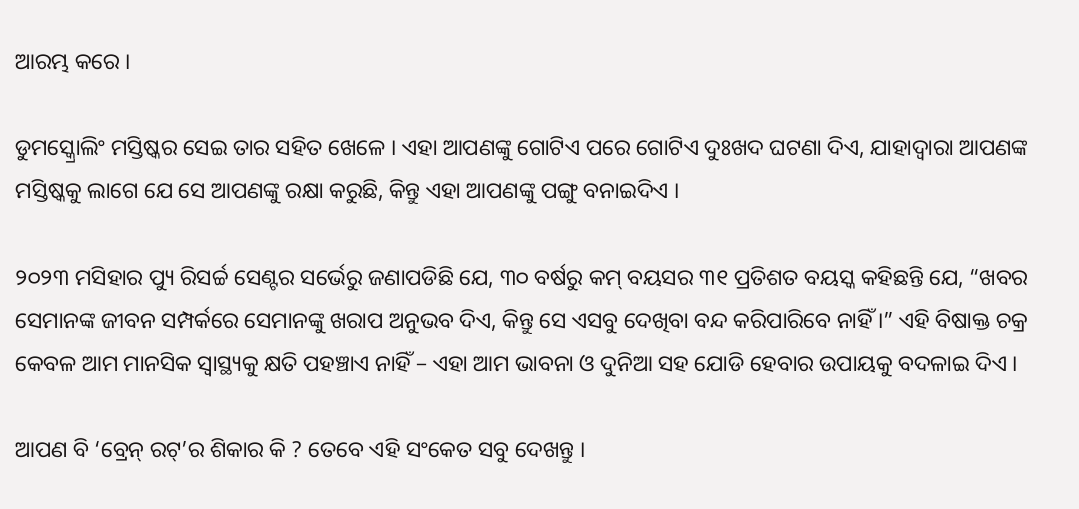ଆରମ୍ଭ କରେ ।

ଡୁମସ୍କ୍ରୋଲିଂ ମସ୍ତିଷ୍କର ସେଇ ତାର ସହିତ ଖେଳେ । ଏହା ଆପଣଙ୍କୁ ଗୋଟିଏ ପରେ ଗୋଟିଏ ଦୁଃଖଦ ଘଟଣା ଦିଏ, ଯାହାଦ୍ୱାରା ଆପଣଙ୍କ ମସ୍ତିଷ୍କକୁ ଲାଗେ ଯେ ସେ ଆପଣଙ୍କୁ ରକ୍ଷା କରୁଛି, କିନ୍ତୁ ଏହା ଆପଣଙ୍କୁ ପଙ୍ଗୁ ବନାଇଦିଏ ।

୨୦୨୩ ମସିହାର ପ୍ୟୁ ରିସର୍ଚ୍ଚ ସେଣ୍ଟର ସର୍ଭେରୁ ଜଣାପଡିଛି ଯେ, ୩୦ ବର୍ଷରୁ କମ୍ ବୟସର ୩୧ ପ୍ରତିଶତ ବୟସ୍କ କହିଛନ୍ତି ଯେ, “ଖବର ସେମାନଙ୍କ ଜୀବନ ସମ୍ପର୍କରେ ସେମାନଙ୍କୁ ଖରାପ ଅନୁଭବ ଦିଏ, କିନ୍ତୁ ସେ ଏସବୁ ଦେଖିବା ବନ୍ଦ କରିପାରିବେ ନାହିଁ ।” ଏହି ବିଷାକ୍ତ ଚକ୍ର କେବଳ ଆମ ମାନସିକ ସ୍ୱାସ୍ଥ୍ୟକୁ କ୍ଷତି ପହଞ୍ଚାଏ ନାହିଁ – ଏହା ଆମ ଭାବନା ଓ ଦୁନିଆ ସହ ଯୋଡି ହେବାର ଉପାୟକୁ ବଦଳାଇ ଦିଏ ।

ଆପଣ ବି ‘ବ୍ରେନ୍ ରଟ୍’ର ଶିକାର କି ? ତେବେ ଏହି ସଂକେତ ସବୁ ଦେଖନ୍ତୁ ।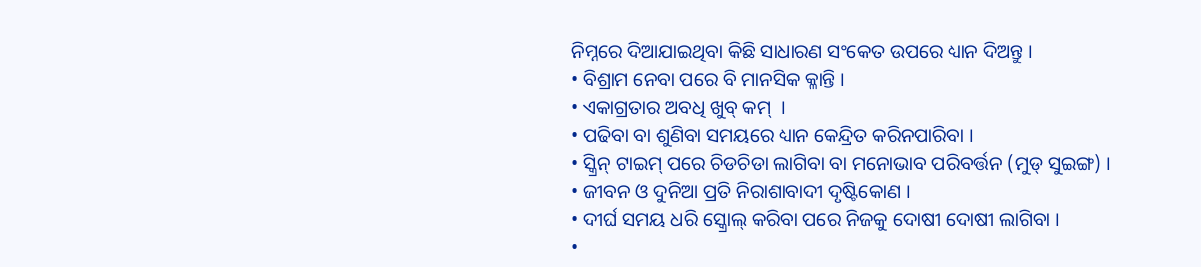ନିମ୍ନରେ ଦିଆଯାଇଥିବା କିଛି ସାଧାରଣ ସଂକେତ ଉପରେ ଧ୍ୟାନ ଦିଅନ୍ତୁ ।
• ବିଶ୍ରାମ ନେବା ପରେ ବି ମାନସିକ କ୍ଳାନ୍ତି ।
• ଏକାଗ୍ରତାର ଅବଧି ଖୁବ୍ କମ୍  ।
• ପଢିବା ବା ଶୁଣିବା ସମୟରେ ଧ୍ୟାନ କେନ୍ଦ୍ରିତ କରିନପାରିବା ।
• ସ୍କ୍ରିନ୍ ଟାଇମ୍ ପରେ ଚିଡଚିଡା ଲାଗିବା ବା ମନୋଭାବ ପରିବର୍ତ୍ତନ (ମୁଡ୍ ସୁଇଙ୍ଗ) ।
• ଜୀବନ ଓ ଦୁନିଆ ପ୍ରତି ନିରାଶାବାଦୀ ଦୃଷ୍ଟିକୋଣ ।
• ଦୀର୍ଘ ସମୟ ଧରି ସ୍କ୍ରୋଲ୍ କରିବା ପରେ ନିଜକୁ ଦୋଷୀ ଦୋଷୀ ଲାଗିବା ।
•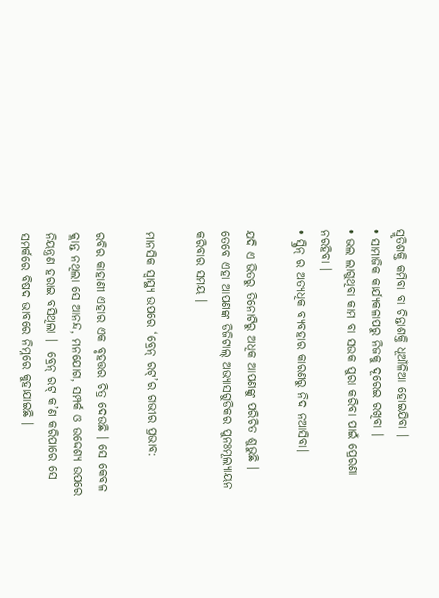ସ୍ମୃତିଶକ୍ତି କମିବା ବା ଚିନ୍ତାଶକ୍ତି ଧୂଆଁଳିଆ ହୋଇଯିବା ।
• ସାମାଜିକ କାର୍ଯ୍ୟକଳାପରୁ ନିଜକୁ ଦୂରେଇ ରଖିବା ।
• ଭଲ ଲାଗୁଥିବା କାମ ବା ସଉକ ପୁରା କରିବା ପାଇଁ ପ୍ରେରଣା ନରହିବା ।
• ସ୍କ୍ରିନ୍ ର ଅତ୍ୟଧିକ ବ୍ୟବହାର କାରଣରୁ ନିଦ ନଆସିବା।

ଯଦି ଏ ଭିତରୁ ତିନୋଟିରୁ ଅଧିକ ଆପଣଙ୍କୁ ପରିଚିତ ଶୁଭୁଛି । ତେବେ ଏହା ଆପଣଙ୍କ ଡିଜିଟାଲ୍ ଅଭ୍ୟାସଗୁଡିକର ପୁନଃମୂଲ୍ୟାୟନ କରିବାର ସମୟ ।

ମାନସିକ ସ୍ୱାସ୍ଥ୍ୟ ଉପରେ ‘ବ୍ରେନ୍ ରଟ୍’ର ଗଭୀର ପ୍ରଭାବ:

ରବିର କାହାଣୀ ଏହାର ଏକ ବୃହତ୍ତର ଚିତ୍ର ଦେଉଛି । ସେ କେବଳ କ୍ଲାନ୍ତ ନଥିଲା ସେ ଆନନ୍ଦ, ମନଯୋଗ, ସମ୍ପର୍କ ଓ ଉଦ୍ଦେଶ୍ୟ ଉପରେ ନିୟନ୍ତ୍ରଣ ହରାଇ ବସିଥିଲା ।  ବ୍ରେନ୍ ରଟ୍ କ’ଣ କରିପାରେ ସେ ସମର୍କରେ ବିଷଦ ଭାବରେ ନିମ୍ନରେ କୁହାଯାଇଛି ।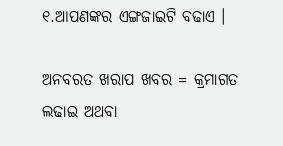୧.ଆପଣଙ୍କର ଏଙ୍ଗଜାଇଟି ବଢାଏ ।

ଅନବରତ ଖରାପ ଖବର = କ୍ରମାଗତ ଲଢାଇ ଅଥବା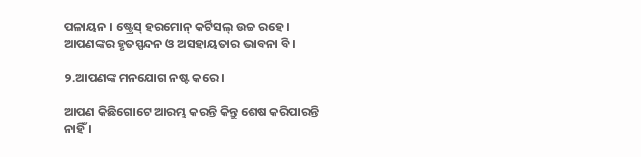ପଳାୟନ । ଷ୍ଟ୍ରେସ୍ ହରମୋନ୍ କର୍ଟିସଲ୍ ଉଚ୍ଚ ରହେ । ଆପଣଙ୍କର ହୃତସ୍ପନ୍ଦନ ଓ ଅସହାୟତାର ଭାବନା ବି ।

୨.ଆପଣଙ୍କ ମନଯୋଗ ନଷ୍ଟ କରେ ।

ଆପଣ କିଛିଗୋଟେ ଆରମ୍ଭ କରନ୍ତି କିନ୍ତୁ ଶେଷ କରିପାରନ୍ତି ନାହିଁ ।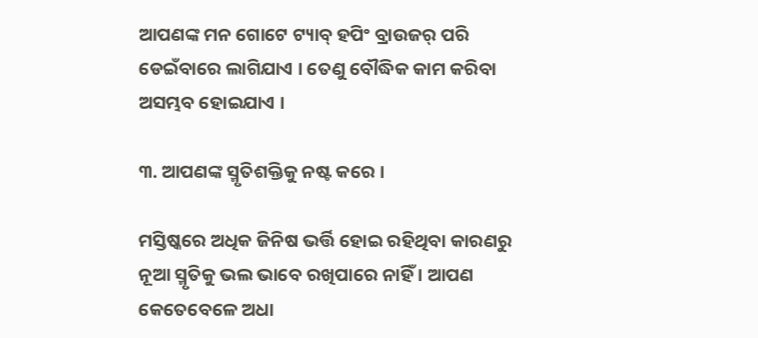ଆପଣଙ୍କ ମନ ଗୋଟେ ଟ୍ୟାବ୍ ହପିଂ ବ୍ରାଉଜର୍ ପରି ଡେଇଁବାରେ ଲାଗିଯାଏ । ତେଣୁ ବୌଦ୍ଧିକ କାମ କରିବା ଅସମ୍ଭବ ହୋଇଯାଏ ।

୩. ଆପଣଙ୍କ ସ୍ମୃତିଶକ୍ତିକୁ ନଷ୍ଟ କରେ ।

ମସ୍ତିଷ୍କରେ ଅଧିକ ଜିନିଷ ଭର୍ତ୍ତି ହୋଇ ରହିଥିବା କାରଣରୁ ନୂଆ ସ୍ମୃତିକୁ ଭଲ ଭାବେ ରଖିପାରେ ନାହିଁ । ଆପଣ କେତେବେଳେ ଅଧା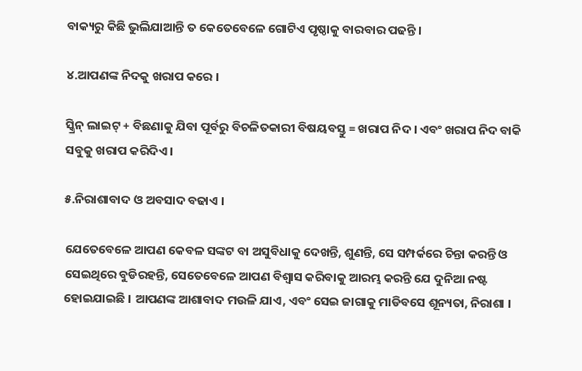ବାକ୍ୟରୁ କିଛି ଭୁଲିଯାଆନ୍ତି ତ କେତେବେଳେ ଗୋଟିଏ ପୃଷ୍ଠାକୁ ବାରବାର ପଢନ୍ତି ।

୪.ଆପଣଙ୍କ ନିଦକୁ ଖରାପ କରେ ।

ସ୍କ୍ରିନ୍ ଲାଇଟ୍ + ବିଛଣାକୁ ଯିବା ପୂର୍ବରୁ ବିଚଳିତକାରୀ ବିଷୟବସ୍ତୁ = ଖରାପ ନିଦ । ଏବଂ ଖରାପ ନିଦ ବାକି ସବୁକୁ ଖରାପ କରିଦିଏ ।

୫.ନିରାଶାବାଦ ଓ ଅବସାଦ ବଢାଏ ।

ଯେତେବେଳେ ଆପଣ କେବଳ ସଙ୍କଟ ବା ଅସୁବିଧାକୁ ଦେଖନ୍ତି, ଶୁଣନ୍ତି, ସେ ସମ୍ପର୍କରେ ଚିନ୍ତା କରନ୍ତି ଓ ସେଇଥିରେ ବୁଡିରହନ୍ତି, ସେତେବେଳେ ଆପଣ ବିଶ୍ୱାସ କରିବାକୁ ଆରମ୍ଭ କରନ୍ତି ଯେ ଦୁନିଆ ନଷ୍ଟ ହୋଇଯାଇଛି । ଆପଣଙ୍କ ଆଶାବାଦ ମଉଳି ଯାଏ, ଏବଂ ସେଇ ଜାଗାକୁ ମାଡିବସେ ଶୂନ୍ୟତା, ନିରାଶା ।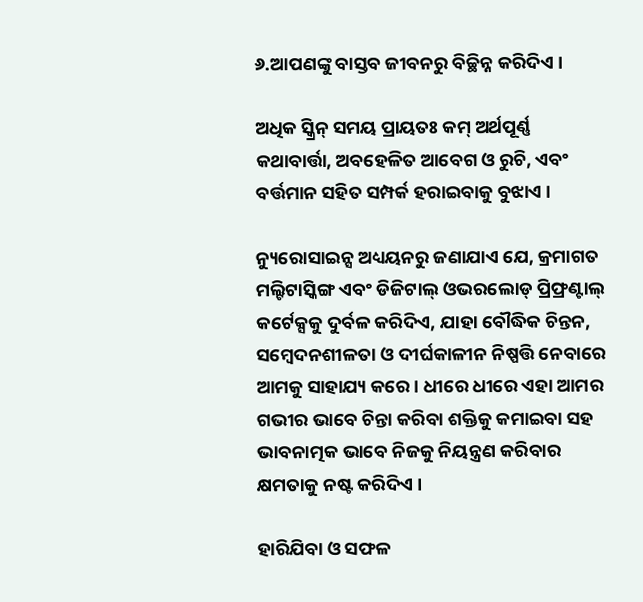୬.ଆପଣଙ୍କୁ ବାସ୍ତବ ଜୀବନରୁ ବିଚ୍ଛିନ୍ନ କରିଦିଏ ।

ଅଧିକ ସ୍କ୍ରିନ୍ ସମୟ ପ୍ରାୟତଃ କମ୍ ଅର୍ଥପୂର୍ଣ୍ଣ କଥାବାର୍ତ୍ତା, ଅବହେଳିତ ଆବେଗ ଓ ରୁଚି, ଏବଂ ବର୍ତ୍ତମାନ ସହିତ ସମ୍ପର୍କ ହରାଇବାକୁ ବୁଝାଏ ।

ନ୍ୟୁରୋସାଇନ୍ସ ଅଧ୍ୟୟନରୁ ଜଣାଯାଏ ଯେ, କ୍ରମାଗତ ମଲ୍ଟିଟାସ୍କିଙ୍ଗ ଏବଂ ଡିଜିଟାଲ୍ ଓଭରଲୋଡ୍ ପ୍ରିଫ୍ରଣ୍ଟାଲ୍ କର୍ଟେକ୍ସକୁ ଦୁର୍ବଳ କରିଦିଏ, ଯାହା ବୌଦ୍ଧିକ ଚିନ୍ତନ, ସମ୍ବେଦନଶୀଳତା ଓ ଦୀର୍ଘକାଳୀନ ନିଷ୍ପତ୍ତି ନେବାରେ ଆମକୁ ସାହାଯ୍ୟ କରେ । ଧୀରେ ଧୀରେ ଏହା ଆମର ଗଭୀର ଭାବେ ଚିନ୍ତା କରିବା ଶକ୍ତିକୁ କମାଇବା ସହ ଭାବନାତ୍ମକ ଭାବେ ନିଜକୁ ନିୟନ୍ତ୍ରଣ କରିବାର କ୍ଷମତାକୁ ନଷ୍ଟ କରିଦିଏ ।

ହାରିଯିବା ଓ ସଫଳ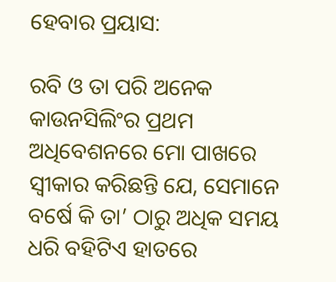ହେବାର ପ୍ରୟାସ:

ରବି ଓ ତା ପରି ଅନେକ କାଉନସିଲିଂର ପ୍ରଥମ ଅଧିବେଶନରେ ମୋ ପାଖରେ ସ୍ୱୀକାର କରିଛନ୍ତି ଯେ, ସେମାନେ ବର୍ଷେ କି ତା’ ଠାରୁ ଅଧିକ ସମୟ ଧରି ବହିଟିଏ ହାତରେ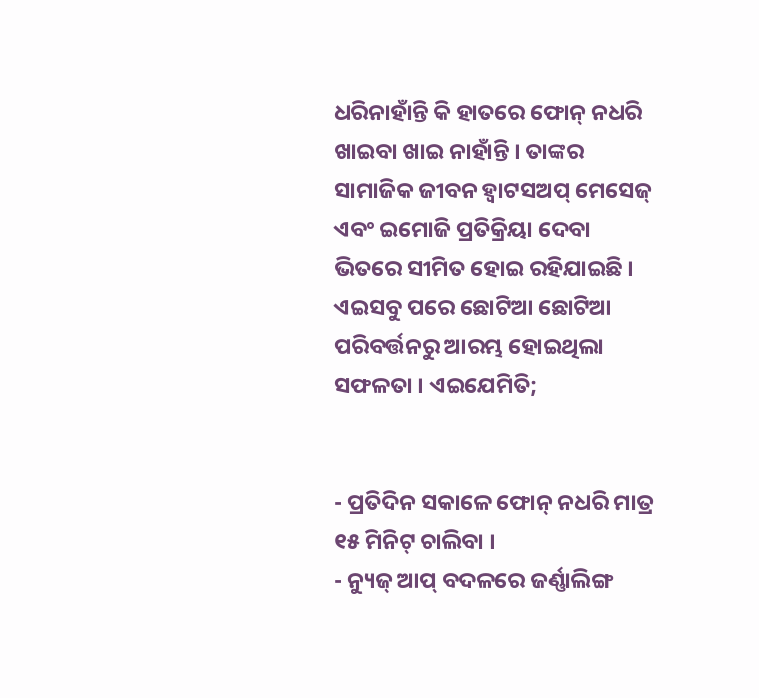ଧରିନାହାଁନ୍ତି କି ହାତରେ ଫୋନ୍ ନଧରି ଖାଇବା ଖାଇ ନାହାଁନ୍ତି । ତାଙ୍କର ସାମାଜିକ ଜୀବନ ହ୍ୱାଟସଅପ୍ ମେସେଜ୍ ଏବଂ ଇମୋଜି ପ୍ରତିକ୍ରିୟା ଦେବା ଭିତରେ ସୀମିତ ହୋଇ ରହିଯାଇଛି । ଏଇସବୁ ପରେ ଛୋଟିଆ ଛୋଟିଆ ପରିବର୍ତ୍ତନରୁ ଆରମ୍ଭ ହୋଇଥିଲା ସଫଳତା । ଏଇଯେମିତି;


- ପ୍ରତିଦିନ ସକାଳେ ଫୋନ୍ ନଧରି ମାତ୍ର ୧୫ ମିନିଟ୍ ଚାଲିବା ।
- ନ୍ୟୁଜ୍ ଆପ୍ ବଦଳରେ ଜର୍ଣ୍ଣାଲିଙ୍ଗ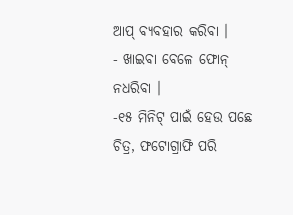ଆପ୍ ବ୍ୟବହାର କରିବା ।
- ଖାଇବା ବେଳେ ଫୋନ୍ ନଧରିବା ।
-୧୫ ମିନିଟ୍ ପାଇଁ ହେଉ ପଛେ ଚିତ୍ର, ଫଟୋଗ୍ରାଫି ପରି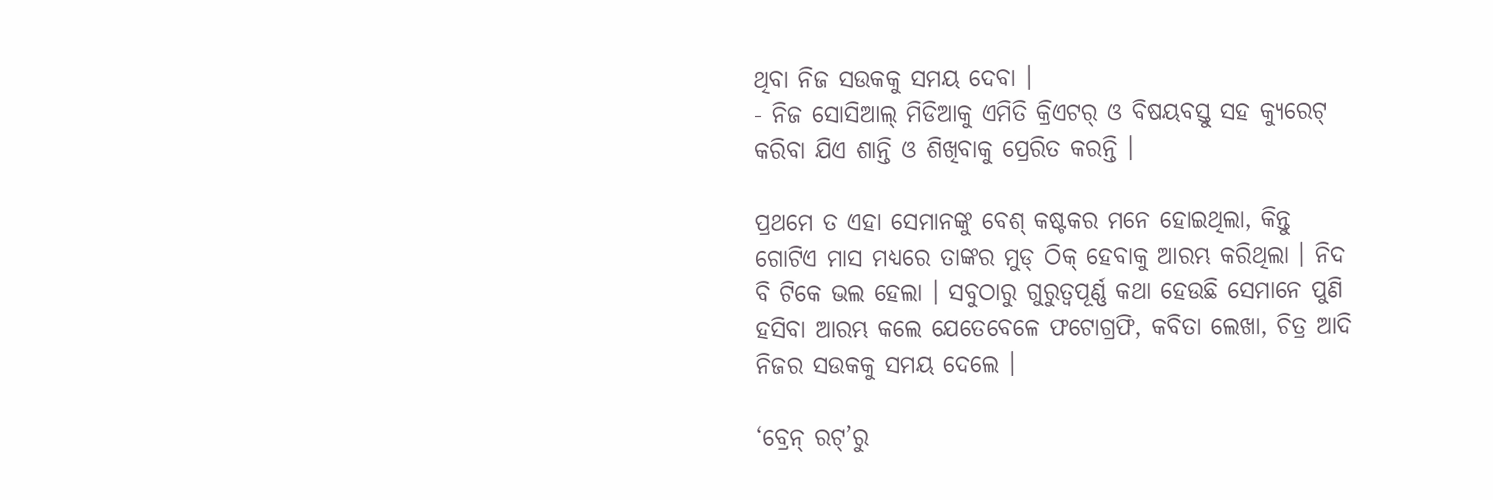ଥିବା ନିଜ ସଉକକୁ ସମୟ ଦେବା ।
- ନିଜ ସୋସିଆଲ୍ ମିଡିଆକୁ ଏମିତି କ୍ରିଏଟର୍ ଓ ବିଷୟବସ୍ତୁ ସହ କ୍ୟୁରେଟ୍ କରିବା ଯିଏ ଶାନ୍ତି ଓ ଶିଖିବାକୁ ପ୍ରେରିତ କରନ୍ତି ।

ପ୍ରଥମେ ତ ଏହା ସେମାନଙ୍କୁ ବେଶ୍ କଷ୍ଟକର ମନେ ହୋଇଥିଲା, କିନ୍ତୁ ଗୋଟିଏ ମାସ ମଧ୍ୟରେ ତାଙ୍କର ମୁଡ୍ ଠିକ୍ ହେବାକୁ ଆରମ୍ଭ କରିଥିଲା । ନିଦ ବି ଟିକେ ଭଲ ହେଲା । ସବୁଠାରୁ ଗୁରୁତ୍ୱପୂର୍ଣ୍ଣ କଥା ହେଉଛି ସେମାନେ ପୁଣି ହସିବା ଆରମ୍ଭ କଲେ ଯେତେବେଳେ ଫଟୋଗ୍ରଫି, କବିତା ଲେଖା, ଚିତ୍ର ଆଦି ନିଜର ସଉକକୁ ସମୟ ଦେଲେ ।

‘ବ୍ରେନ୍ ରଟ୍’ରୁ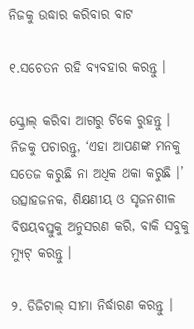ନିଜକୁ ଉଦ୍ଧାର କରିବାର ବାଟ

୧.ସଚେତନ ରହି ବ୍ୟବହାର କରନ୍ତୁ ।

ସ୍କ୍ରୋଲ୍ କରିବା ଆଗରୁ ଟିକେ ରୁହନ୍ତୁ । ନିଜକୁ ପଚାରନ୍ତୁ, ‘ଏହା ଆପଣଙ୍କ ମନକୁ ସତେଜ କରୁଛି ନା ଅଧିକ ଥକା କରୁଛି ।’ ଉତ୍ସାହଜନକ, ଶିକ୍ଷଣୀୟ ଓ ସୃଜନଶୀଳ ବିଷୟବସ୍ତୁକୁ ଅନୁସରଣ କରି, ବାକି ସବୁକୁ ମ୍ୟୁଟ୍ କରନ୍ତୁ ।

୨. ଡିଜିଟାଲ୍ ସୀମା ନିର୍ଦ୍ଧାରଣ କରନ୍ତୁ ।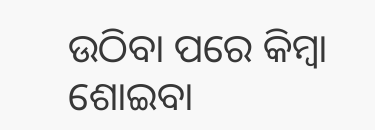ଉଠିବା ପରେ କିମ୍ବା ଶୋଇବା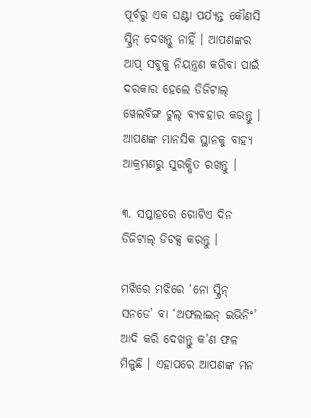ପୂର୍ବରୁ ଏକ ଘଣ୍ଟା ପର୍ଯ୍ୟନ୍ତ କୌଣସି ସ୍କ୍ରିନ୍ ଦେଖନ୍ତୁ ନାହିଁ । ଆପଣଙ୍କର ଆପ୍ ସବୁକୁ ନିୟନ୍ତ୍ରଣ କରିବା ପାଇଁ ଦରକାର ହେଲେ ଡିଜିଟାଲ୍ ୱେଲବିଙ୍ଗ ଟୁଲ୍ ବ୍ୟବହାର କରନ୍ତୁ । ଆପଣଙ୍କ ମାନସିକ ସ୍ଥାନକୁ ବାହ୍ୟ ଆକ୍ରମଣରୁ ସୁରକ୍ଷିତ ରଖନ୍ତୁ ।

୩. ସପ୍ତାହରେ ଗୋଟିଏ ଦିନ ଡିଜିଟାଲ୍ ଡିଟକ୍ସ କରନ୍ତୁ ।

ମଝିରେ ମଝିରେ ‘ନୋ ସ୍କ୍ରିନ୍ ସନଡେ’ ବା ‘ଅଫଲାଇନ୍ ଇଭିନିଂ’ ଆଦି କରି ଦେଖନ୍ତୁ କ’ଣ ଫଳ ମିଳୁଛି । ଏହାପରେ ଆପଣଙ୍କ ମନ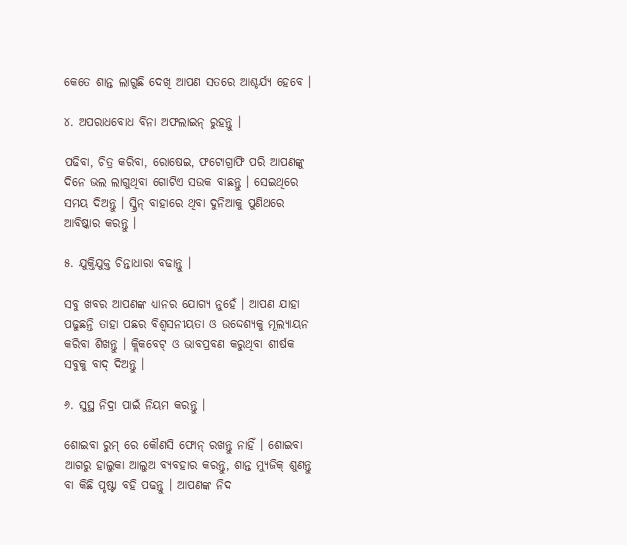କେତେ ଶାନ୍ତ ଲାଗୁଛି ଦେଖି ଆପଣ ସତରେ ଆଶ୍ଚର୍ଯ୍ୟ ହେବେ ।

୪. ଅପରାଧବୋଧ ବିନା ଅଫଲାଇନ୍ ରୁହନ୍ତୁ ।

ପଢିବା, ଚିତ୍ର କରିବା, ରୋଷେଇ, ଫଟୋଗ୍ରାଫି ପରି ଆପଣଙ୍କୁ ଦିନେ ଭଲ ଲାଗୁଥିବା ଗୋଟିଏ ସଉକ ବାଛନ୍ତୁ । ସେଇଥିରେ ସମୟ ଦିଅନ୍ତୁ । ସ୍କ୍ରିନ୍ ବାହାରେ ଥିବା ଦୁନିଆକୁ ପୁଣିଥରେ ଆବିଷ୍କାର କରନ୍ତୁ ।

୫. ଯୁକ୍ତିଯୁକ୍ତ ଚିନ୍ତାଧାରା ବଢାନ୍ତୁ ।

ସବୁ ଖବର ଆପଣଙ୍କ ଧ୍ୟାନର ଯୋଗ୍ୟ ନୁହେଁ । ଆପଣ ଯାହା ପଢୁଛନ୍ତି ତାହା ପଛର ବିଶ୍ୱସନୀୟତା ଓ ଉଦ୍ଦେଶ୍ୟକୁ ମୂଲ୍ୟାୟନ କରିବା ଶିଖନ୍ତୁ । କ୍ଲିକବେଟ୍ ଓ ଭାବପ୍ରବଣ କରୁଥିବା ଶୀର୍ଷକ ସବୁକୁ ବାଦ୍ ଦିଅନ୍ତୁ ।

୬. ସୁସ୍ଥ ନିଦ୍ରା ପାଇଁ ନିୟମ କରନ୍ତୁ ।

ଶୋଇବା ରୁମ୍ ରେ କୌଣସି ଫୋନ୍ ରଖନ୍ତୁ ନାହିଁ । ଶୋଇବା ଆଗରୁ ହାଲୁକା ଆଲୁଅ ବ୍ୟବହାର କରନ୍ତୁ, ଶାନ୍ତ ମ୍ୟୁଜିକ୍ ଶୁଣନ୍ତୁ ବା କିଛି ପୃଷ୍ଟା ବହି ପଢନ୍ତୁ । ଆପଣଙ୍କ ନିଦ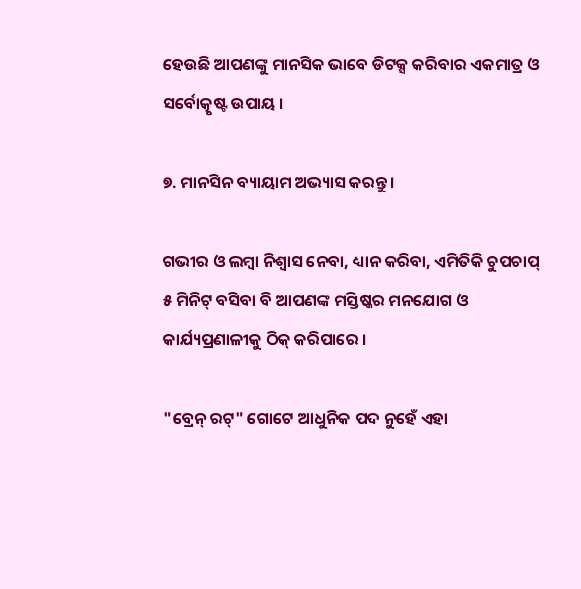ହେଉଛି ଆପଣଙ୍କୁ ମାନସିକ ଭାବେ ଡିଟକ୍ସ କରିବାର ଏକମାତ୍ର ଓ ସର୍ବୋତ୍କୃଷ୍ଟ ଉପାୟ ।

୭. ମାନସିନ ବ୍ୟାୟାମ ଅଭ୍ୟାସ କରନ୍ତୁ ।

ଗଭୀର ଓ ଲମ୍ବା ନିଶ୍ୱାସ ନେବା, ଧ୍ୟାନ କରିବା, ଏମିତିକି ଚୁପଚାପ୍ ୫ ମିନିଟ୍ ବସିବା ବି ଆପଣଙ୍କ ମସ୍ତିଷ୍କର ମନଯୋଗ ଓ କାର୍ଯ୍ୟପ୍ରଣାଳୀକୁ ଠିକ୍ କରିପାରେ ।

"ବ୍ରେନ୍ ରଟ୍" ଗୋଟେ ଆଧୁନିକ ପଦ ନୁହେଁ ଏହା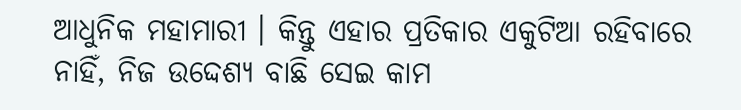ଆଧୁନିକ ମହାମାରୀ । କିନ୍ତୁ ଏହାର ପ୍ରତିକାର ଏକୁଟିଆ ରହିବାରେ ନାହିଁ, ନିଜ ଉଦ୍ଦେଶ୍ୟ ବାଛି ସେଇ କାମ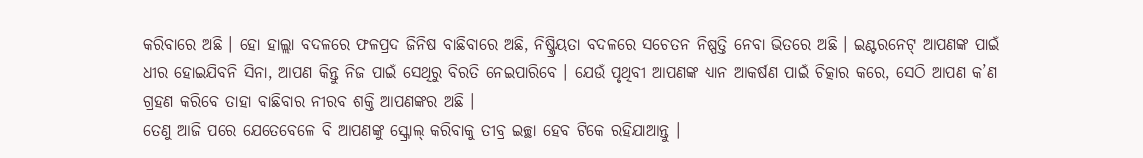କରିବାରେ ଅଛି । ହୋ ହାଲ୍ଲା ବଦଳରେ ଫଳପ୍ରଦ ଜିନିଷ ବାଛିବାରେ ଅଛି, ନିଷ୍କ୍ରିୟତା ବଦଳରେ ସଚେତନ ନିଷ୍ପତ୍ତି ନେବା ଭିତରେ ଅଛି । ଇଣ୍ଟରନେଟ୍ ଆପଣଙ୍କ ପାଇଁ ଧୀର ହୋଇଯିବନି ସିନା, ଆପଣ କିନ୍ତୁ ନିଜ ପାଇଁ ସେଥିରୁ ବିରତି ନେଇପାରିବେ । ଯେଉଁ ପୃଥିବୀ ଆପଣଙ୍କ ଧ୍ୟାନ ଆକର୍ଷଣ ପାଇଁ ଚିତ୍କାର କରେ, ସେଠି ଆପଣ କ’ଣ ଗ୍ରହଣ କରିବେ ତାହା ବାଛିବାର ନୀରବ ଶକ୍ତି ଆପଣଙ୍କର ଅଛି ।
ତେଣୁ ଆଜି ପରେ ଯେତେବେଳେ ବି ଆପଣଙ୍କୁ ସ୍କ୍ରୋଲ୍ କରିବାକୁ ତୀବ୍ର ଇଚ୍ଛା ହେବ ଟିକେ ରହିଯାଆନ୍ତୁ ।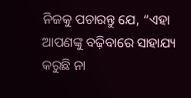ନିଜକୁ ପଚାରନ୍ତୁ ଯେ, “ଏହା ଆପଣଙ୍କୁ ବଢ଼ିବାରେ ସାହାଯ୍ୟ କରୁଛି ନା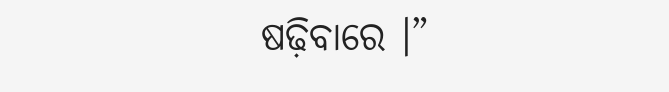ଷଢ଼ିବାରେ ।”